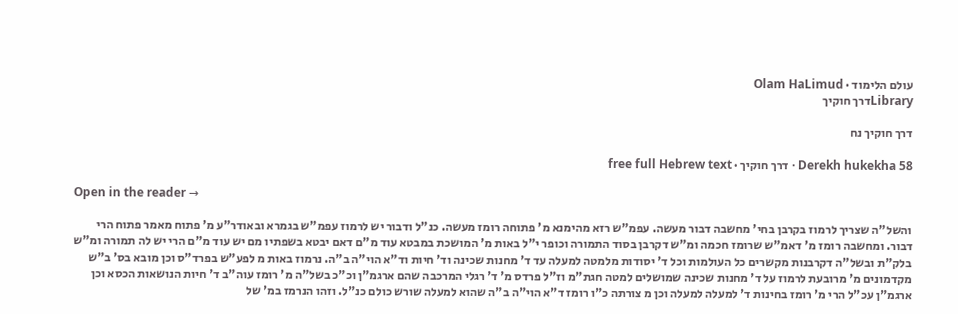עולם הלימוד · Olam HaLimud
Libraryדרך חוקיך

דרך חוקיך נח

Derekh hukekha 58 · דרך חוקיך · free full Hebrew text

Open in the reader →

והשל"ה שצריך לרמוז בקרבן בחי' מחשבה דבור מעשה. עפמ"ש רזא מהימנא מ' פתוחה רומז מעשה. כנ"ל ודבור יש לרמוז עפמ"ש בגמרא ובאודר"ע מ' פתוח מאמר פתוח הרי דבור. ומחשבה רומז מ' דאמ"ש שרומז חכמה ומ"ש דקרבן בסוד התמורה וכופר י"ל באות מ' המושכת במבטא עוד מ"ם דאם יבטא בשפתיו מם יש עוד מ"ם הרי יש לה תמורה ומ"ש בלק"ת ובשל"ה דקרבנות מקשרים כל העולמות וכל ד' יסודות מלמטה למעלה עד ד' מחנות שכינה וד' חיות וד"א הוי"ה ב"ה. נרמוז באות מ לפע"ש בפרד"ס וכן מובא בס' ב"ש מקדמונים מ' מרובעת לרמוז על ד' מחנות שכינה שמושלים למטה חגת"מ וז"ל פרדס מ' ד' רגלי המרכבה שהם ארגמ"ן וכ"כ בשל"ה מ' רומז עוה"ב ד' חיות הנושאות הכסא וכן ארגמ"ן עכ"ל הרי מ' רומז בחינות ד' למעלה למעלה וכן מ צורתה כ"ו רומז ד"א הוי"ה ב"ה שהוא למעלה שורש כולם כנ"ל. וזהו הנרמז במ' של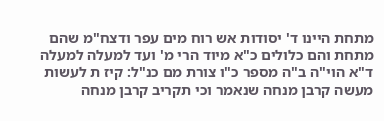מתחת היינו ד' יסודות אש רוח מים עפר ודצח"מ שהם מתחת והם כלולים כ"א מיוד הרי מ' ועד למעלה למעלה ד"א הוי"ה ב"ה מספר כ"ו צורת מם כנ"ל: קיז ת לעשות מעשה קרבן מנחה שנאמר וכי תקריב קרבן מנחה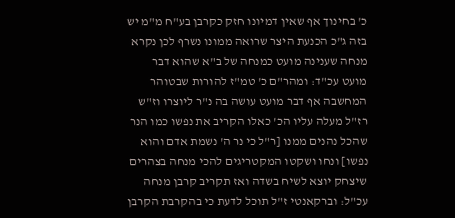כ' בחינוך אף שאין דמיונו חזק כקרבן בע"ח מ"מ יש בזה ג"כ הכנעת היצר שרואה ממונו נשרף לכן נקרא מנחה שענינה מועט כמנחה של ב"א שהוא דבר מועט עכ"ד: ומהר"ם כ' טמ"ז להורות שבטוהר המחשבה אף דבר מועט עושה בה נ"ר ליוצרו וז"ש רז"ל מעלה עליו הכ' כאלו הקריב את נפשו כמו הנר שהכל נהנים ממנו [ר"ל כי נר ה' נשמת אדם והוא נפשו] ונחו ושקטו המקטריגים להכי מנחה בצהרים שיצחק יוצא לשיח בשדה ואז תקריב קרבן מנחה עכ"ל: וברקאנטי ז"ל תוכל לדעת כי בהקרבת הקרבן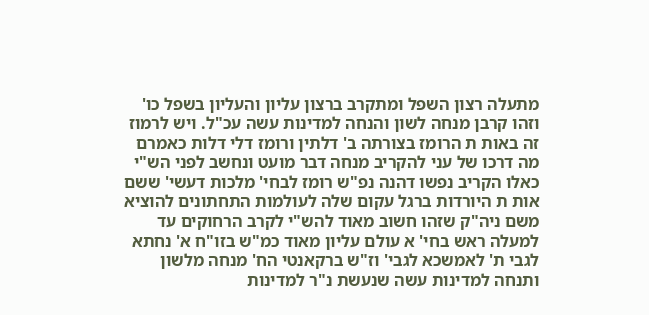מתעלה רצון השפל ומתקרב ברצון עליון והעליון בשפל כו' וזהו קרבן מנחה לשון והנחה למדינות עשה עכ"ל. ויש לרמוז זה באות ת הרומז בצורתה ב' דלתין ורומז דלי דלות כאמרם מה דרכו של עני להקריב מנחה דבר מועט ונחשב לפני הש"י כאלו הקריב נפשו דהנה נפ"ש רומז לבחי' מלכות דעשי' ששם אות ת היורדות ברגל עקום שלה לעולמות התחתונים להוציא משם ניה"ק שזהו חשוב מאוד להש"י לקרב הרחוקים עד למעלה ראש בחי' א עולם עליון מאוד כמ"ש בזו"ח א' נחתא לגבי ת' לאמשכא לגבי' וז"ש ברקאנטי הח' מנחה מלשון ותנחה למדינות עשה שנעשת נ"ר למדינות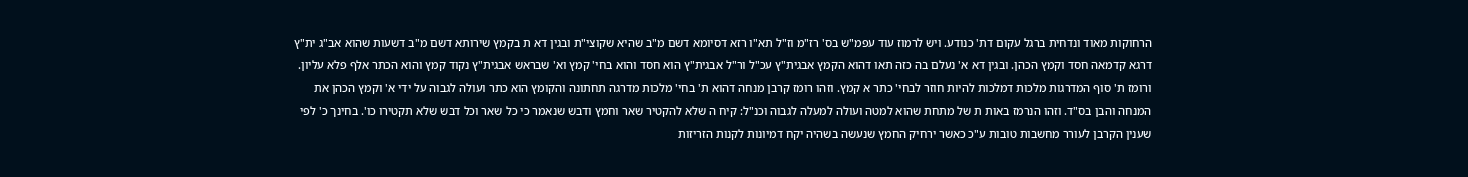הרחוקות מאוד ונדחית ברגל עקום דת' כנודע. ויש לרמוז עוד עפמ"ש בס' רז"מ וז"ל תא"ו רזא דסיומא דשם מ"ב שהיא שקוצי"ת ובגין דא ת בקמץ שירותא דשם מ"ב דשעות שהוא אב"ג ית"ץ דרגא קדמאה חסד וקמץ הכהן. ובגין דא א' נעלם בה כזה תאו דהוא הקמץ אבגית"ץ עכ"ל ור"ל אבגית"ץ הוא חסד והוא בחי' קמץ וא' שבראש אבגית"ץ נקוד קמץ והוא הכתר אלף פלא עליון. ורומז ת' סוף המדרגות מלכות דמלכות להיות חוזר לבחי' כתר א קמץ. וזהו רומז קרבן מנחה דהוא ת' בחי' מלכות מדרגה תחתונה והקומץ הוא כתר ועולה לגבוה על ידי א' וקמץ הכהן את המנחה והבן בס"ד. וזהו הנרמז באות ת של מתחת שהוא למטה ועולה למעלה לגבוה וכנ"ל: קיח ה שלא להקטיר שאר וחמץ ודבש שנאמר כי כל שאר וכל דבש שלא תקטירו כו'. בחינך כ' לפי שענין הקרבן לעורר מחשבות טובות ע"כ כאשר ירחיק החמץ שנעשה בשהיה יקח דמיונות לקנות הזריזות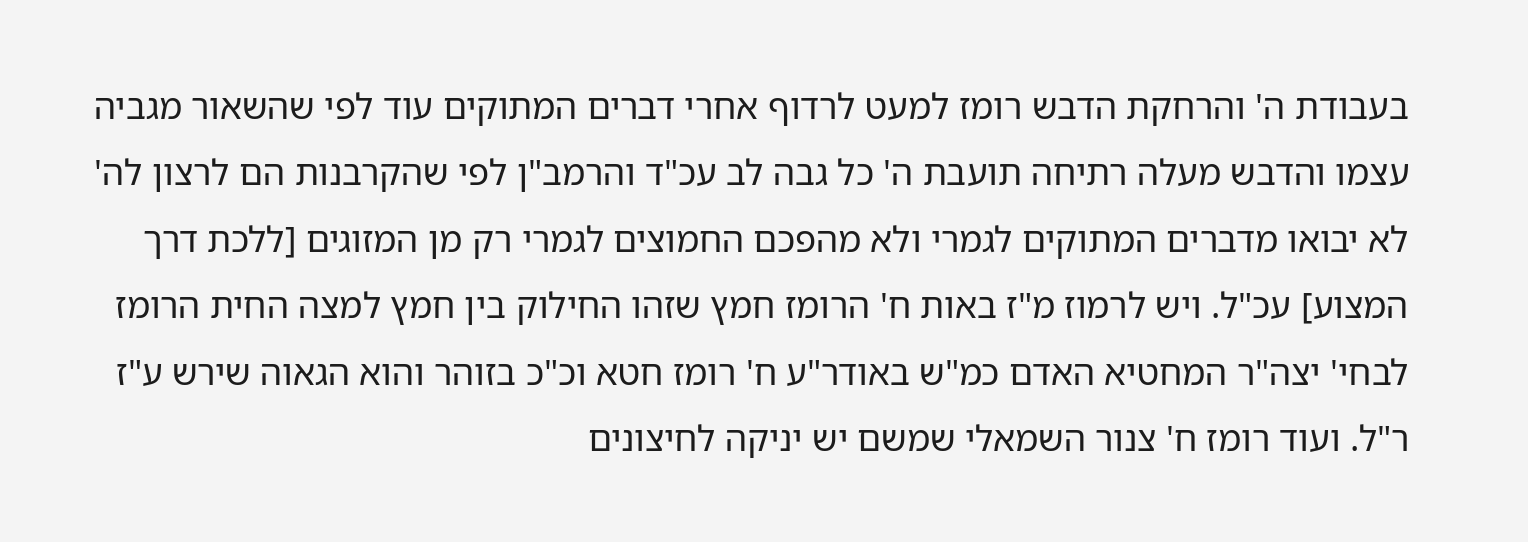בעבודת ה' והרחקת הדבש רומז למעט לרדוף אחרי דברים המתוקים עוד לפי שהשאור מגביה עצמו והדבש מעלה רתיחה תועבת ה' כל גבה לב עכ"ד והרמב"ן לפי שהקרבנות הם לרצון לה' לא יבואו מדברים המתוקים לגמרי ולא מהפכם החמוצים לגמרי רק מן המזוגים [ללכת דרך המצוע] עכ"ל. ויש לרמוז מ"ז באות ח' הרומז חמץ שזהו החילוק בין חמץ למצה החית הרומז לבחי' יצה"ר המחטיא האדם כמ"ש באודר"ע ח' רומז חטא וכ"כ בזוהר והוא הגאוה שירש ע"ז ר"ל. ועוד רומז ח' צנור השמאלי שמשם יש יניקה לחיצונים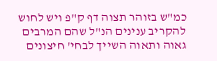כמ"ש בזוהר תצוה דף ק"פ ויש לחוש להקריב ענינים הנ"ל שהם המרבים גאוה ותאוה השייך לבחי' חיצונים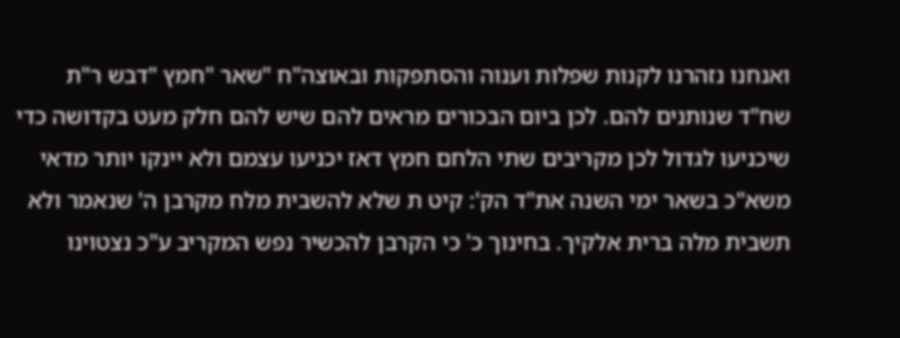ואנחנו נזהרנו לקנות שפלות וענוה והסתפקות ובאוצה"ח "שאר "חמץ "דבש ר"ת שח"ד שנותנים להם. לכן ביום הבכורים מראים להם שיש להם חלק מעט בקדושה כדי שיכניעו לגדול לכן מקריבים שתי הלחם חמץ דאז יכניעו עצמם ולא יינקו יותר מדאי משא"כ בשאר ימי השנה את"ד הק': קיט ת שלא להשבית מלח מקרבן ה' שנאמר ולא תשבית מלה ברית אלקיך. בחינוך כ' כי הקרבן להכשיר נפש המקריב ע"כ נצטוינו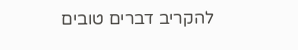להקריב דברים טובים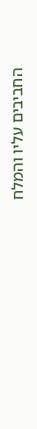החביבים עליו והמלח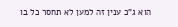הוא ג"כ ענין זה למען לא תחסר כל בו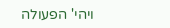ויהי' הפעולה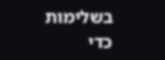בשלימות כדי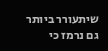שיתעורר ביותר גם נרמז כי